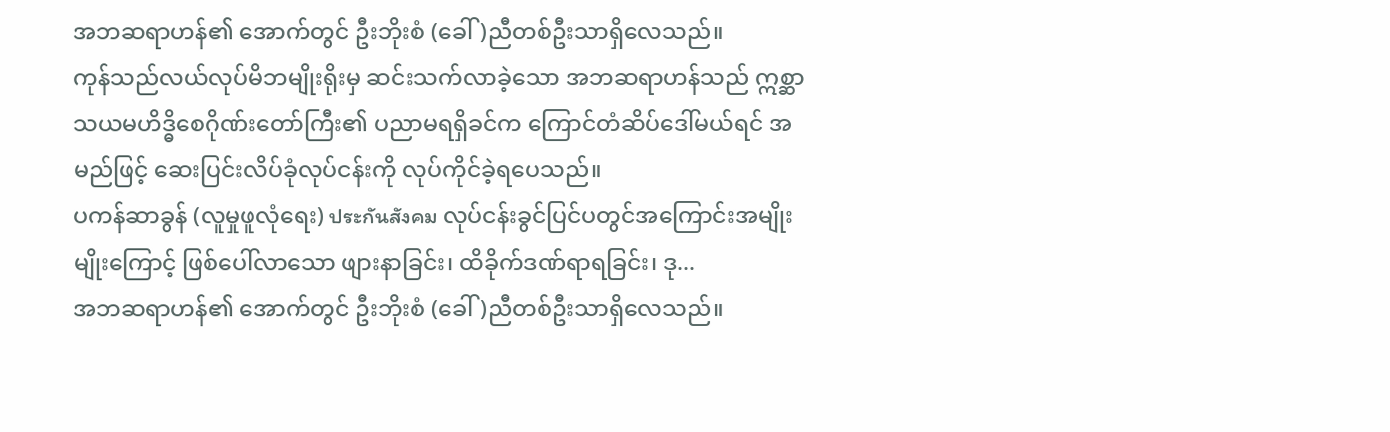အဘဆရာဟန်၏ အောက်တွင် ဦးဘိုးစံ (ခေါ်)ညီတစ်ဦးသာရှိလေသည်။
ကုန်သည်လယ်လုပ်မိဘမျိုးရိုးမှ ဆင်းသက်လာခဲ့သော အဘဆရာဟန်သည် ဣစ္ဆာသယမဟိဒ္ဓိစေဂိုဏ်းတော်ကြီး၏ ပညာမရရှိခင်က ကြောင်တံဆိပ်ဒေါ်မယ်ရင် အမည်ဖြင့် ဆေးပြင်းလိပ်ခုံလုပ်ငန်းကို လုပ်ကိုင်ခဲ့ရပေသည်။
ပကန်ဆာခွန် (လူမှုဖူလုံရေး) ประกันสังคม လုပ်ငန်းခွင်ပြင်ပတွင်အကြောင်းအမျိုးမျိုးကြောင့် ဖြစ်ပေါ်လာသော ဖျားနာခြင်း၊ ထိခိုက်ဒဏ်ရာရခြင်း၊ ဒု...
အဘဆရာဟန်၏ အောက်တွင် ဦးဘိုးစံ (ခေါ်)ညီတစ်ဦးသာရှိလေသည်။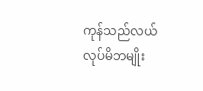ကုန်သည်လယ်လုပ်မိဘမျိုး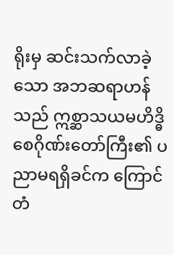ရိုးမှ ဆင်းသက်လာခဲ့သော အဘဆရာဟန်သည် ဣစ္ဆာသယမဟိဒ္ဓိစေဂိုဏ်းတော်ကြီး၏ ပညာမရရှိခင်က ကြောင်တံ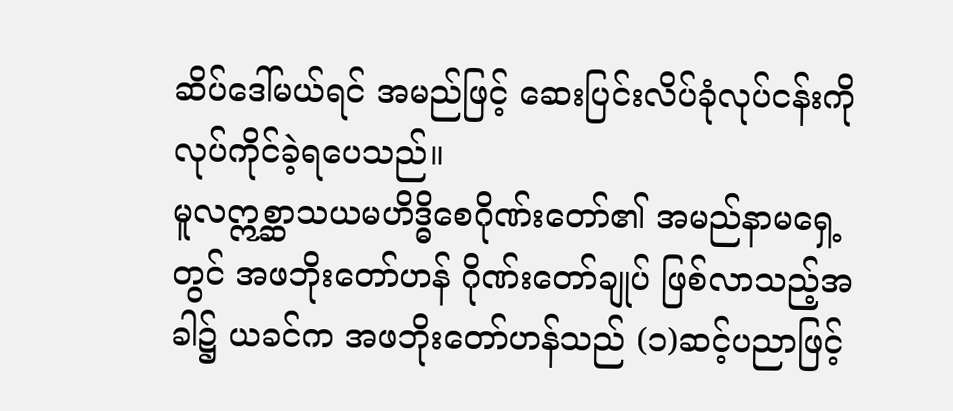ဆိပ်ဒေါ်မယ်ရင် အမည်ဖြင့် ဆေးပြင်းလိပ်ခုံလုပ်ငန်းကို လုပ်ကိုင်ခဲ့ရပေသည်။
မူလဣစ္ဆာသယမဟိဒ္ဓိစေဂိုဏ်းတော်၏ အမည်နာမရှေ့တွင် အဖဘိုးတော်ဟန် ဂိုဏ်းတော်ချုပ် ဖြစ်လာသည့်အခါ၌ ယခင်က အဖဘိုးတော်ဟန်သည် (၁)ဆင့်ပညာဖြင့်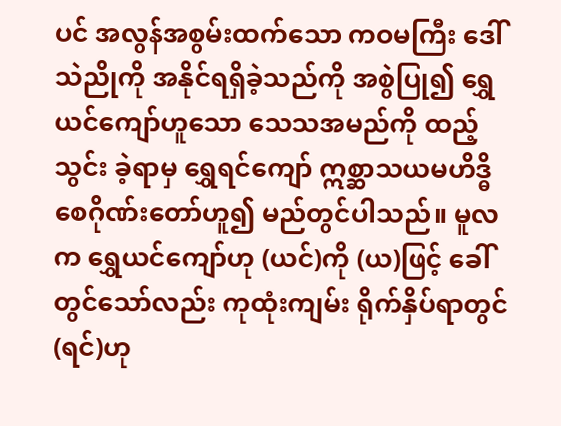ပင် အလွန်အစွမ်းထက်သော ကဝမကြီး ဒေါ်သဲညိုကို အနိုင်ရရှိခဲ့သည်ကို အစွဲပြု၍ ရွှေယင်ကျော်ဟူသော သေသအမည်ကို ထည့်သွင်း ခဲ့ရာမှ ရွှေရင်ကျော် ဣစ္ဆာသယမဟိဒ္ဓိစေဂိုဏ်းတော်ဟူ၍ မည်တွင်ပါသည်။ မူလက ရွှေယင်ကျော်ဟု (ယင်)ကို (ယ)ဖြင့် ခေါ်တွင်သော်လည်း ကုထုံးကျမ်း ရိုက်နှိပ်ရာတွင် (ရင်)ဟု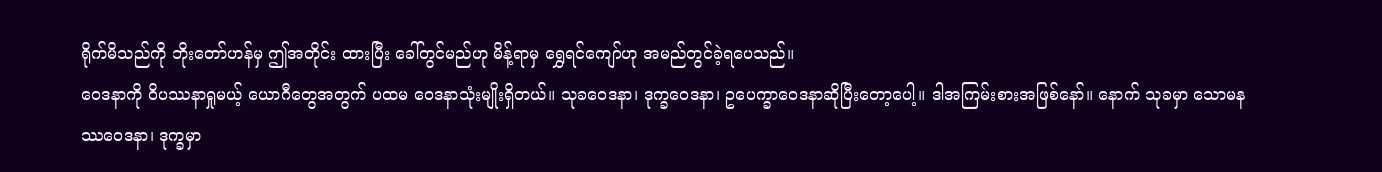ရိုက်မိသည်ကို ဘိုးတော်ဟန်မှ ဤအတိုင်း ထားပြီး ခေါ်တွင်မည်ဟု မိန့်ရာမှ ရွှေရင်ကျော်ဟု အမည်တွင်ခဲ့ရပေသည်။
ဝေဒနာကို ဝိပဿနာရှုမယ့် ယောဂီတွေအတွက် ပထမ ဝေဒနာသုံးမျိုးရှိတယ်။ သုခဝေဒနာ၊ ဒုက္ခဝေဒနာ၊ ဥပေက္ခာဝေဒနာဆိုပြီးတော့ပေါ့။ ဒါအကြမ်းစားအဖြစ်နော်။ နောက် သုခမှာ သောမနဿဝေဒနာ၊ ဒုက္ခမှာ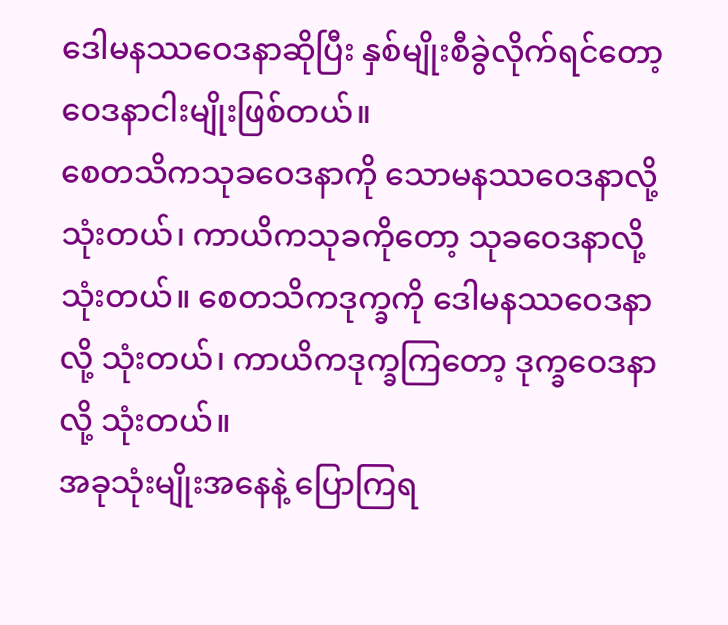ဒေါမနဿဝေဒနာဆိုပြီး နှစ်မျိုးစီခွဲလိုက်ရင်တော့ ဝေဒနာငါးမျိုးဖြစ်တယ်။
စေတသိကသုခဝေဒနာကို သောမနဿဝေဒနာလို့ သုံးတယ်၊ ကာယိကသုခကိုတော့ သုခဝေဒနာလို့သုံးတယ်။ စေတသိကဒုက္ခကို ဒေါမနဿဝေဒနာလို့ သုံးတယ်၊ ကာယိကဒုက္ခကြတော့ ဒုက္ခဝေဒနာလို့ သုံးတယ်။
အခုသုံးမျိုးအနေနဲ့ ပြောကြရ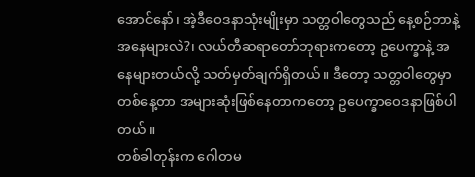အောင်နော်၊ အဲ့ဒီဝေဒနာသုံးမျိုးမှာ သတ္တဝါတွေသည် နေ့စဉ်ဘာနဲ့အနေများလဲ?၊ လယ်တီဆရာတော်ဘုရားကတော့ ဥပေက္ခာနဲ့ အနေများတယ်လို့ သတ်မှတ်ချက်ရှိတယ်။ ဒီတော့ သတ္တဝါတွေမှာ တစ်နေ့တာ အများဆုံးဖြစ်နေတာကတော့ ဥပေက္ခာဝေဒနာဖြစ်ပါတယ်။
တစ်ခါတုန်းက ဂေါတမ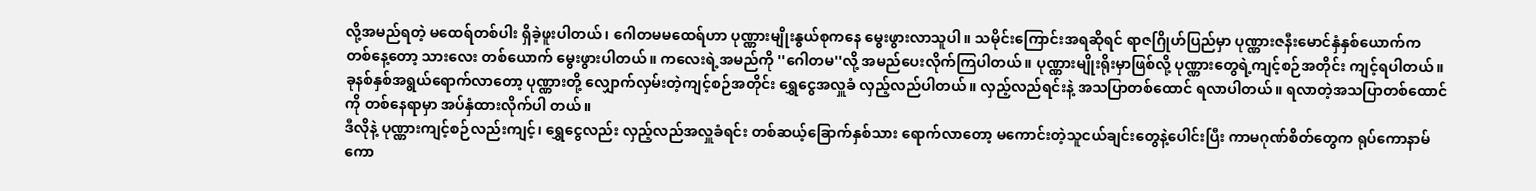လို့အမည်ရတဲ့ မထေရ်တစ်ပါး ရှိခဲ့ဖူးပါတယ်၊ ဂေါတမမထေရ်ဟာ ပုဏ္ဏားမျိုးနွယ်စုကနေ မွေးဖွားလာသူပါ။ သမိုင်းကြောင်းအရဆိုရင် ရာဇဂြိုဟ်ပြည်မှာ ပုဏ္ဏားဇနီးမောင်နှံနှစ်ယောက်က တစ်နေ့တော့ သားလေး တစ်ယောက် မွေးဖွားပါတယ်။ ကလေးရဲ့အမည်ကို ''ဂေါတမ''လို့ အမည်ပေးလိုက်ကြပါတယ်။ ပုဏ္ဏားမျိုးရိုးမှာဖြစ်လို့ ပုဏ္ဏားတွေရဲ့ကျင့်စဉ်အတိုင်း ကျင့်ရပါတယ်။
ခုနစ်နှစ်အရွယ်ရောက်လာတော့ ပုဏ္ဏားတို့ လျှောက်လှမ်းတဲ့ကျင့်စဉ်အတိုင်း ရွှေငွေအလှူခံ လှည့်လည်ပါတယ်။ လှည့်လည်ရင်းနဲ့ အသပြာတစ်ထောင် ရလာပါတယ်။ ရလာတဲ့အသပြာတစ်ထောင်ကို တစ်နေရာမှာ အပ်နှံထားလိုက်ပါ တယ်။
ဒီလိုနဲ့ ပုဏ္ဏားကျင့်စဉ်လည်းကျင့်၊ ရွှေငွေလည်း လှည့်လည်အလှူခံရင်း တစ်ဆယ့်ခြောက်နှစ်သား ရောက်လာတော့ မကောင်းတဲ့သူငယ်ချင်းတွေနဲ့ပေါင်းပြီး ကာမဂုဏ်စိတ်တွေက ရုပ်ကောနာမ်ကော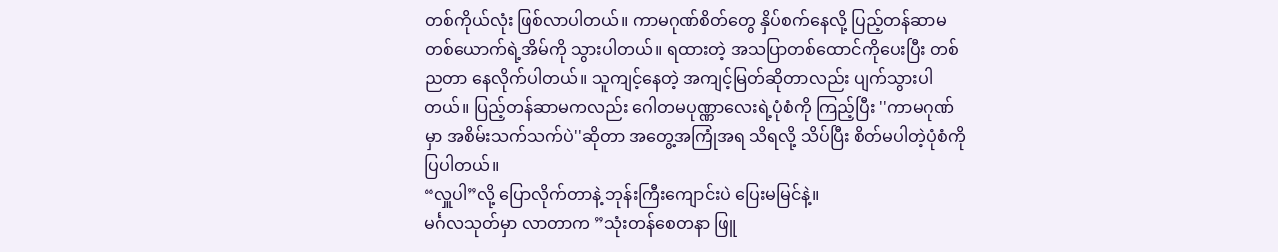တစ်ကိုယ်လုံး ဖြစ်လာပါတယ်။ ကာမဂုဏ်စိတ်တွေ နှိပ်စက်နေလို့ ပြည့်တန်ဆာမတစ်ယောက်ရဲ့အိမ်ကို သွားပါတယ်။ ရထားတဲ့ အသပြာတစ်ထောင်ကိုပေးပြီး တစ်ညတာ နေလိုက်ပါတယ်။ သူကျင့်နေတဲ့ အကျင့်မြတ်ဆိုတာလည်း ပျက်သွားပါတယ်။ ပြည့်တန်ဆာမကလည်း ဂေါတမပုဏ္ဏာလေးရဲ့ပုံစံကို ကြည့်ပြီး ''ကာမဂုဏ်မှာ အစိမ်းသက်သက်ပဲ''ဆိုတာ အတွေ့အကြုံအရ သိရလို့ သိပ်ပြီး စိတ်မပါတဲ့ပုံစံကို ပြပါတယ်။
“လှူပါ”လို့ ပြောလိုက်တာနဲ့ ဘုန်းကြီးကျောင်းပဲ ပြေးမမြင်နဲ့။
မင်္ဂလသုတ်မှာ လာတာက ”သုံးတန်စေတနာ ဖြူ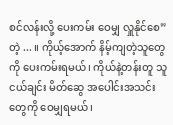စင်လန်းလို့ ပေးကမ်း ဝေမျှ လှူနိုင်စေ”တဲ့ ... ။ ကိုယ့်အောက် နိမ့်ကျတဲ့သူတွေကို ပေးကမ်းရမယ်၊ ကိုယ်နဲ့တန်းတူ သူငယ်ချင်း မိတ်ဆွေ အပေါင်းအသင်းတွေကို ဝေမျှရမယ်၊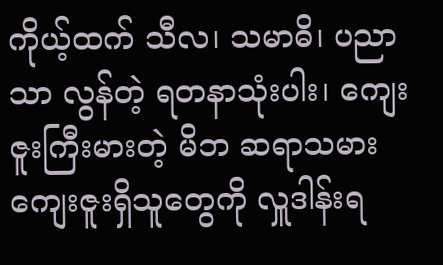ကိုယ့်ထက် သီလ၊ သမာဓိ၊ ပညာသာ လွန်တဲ့ ရတနာသုံးပါး၊ ကျေးဇူးကြီးမားတဲ့ မိဘ ဆရာသမား ကျေးဇူးရှိသူတွေကို လှူဒါန်းရ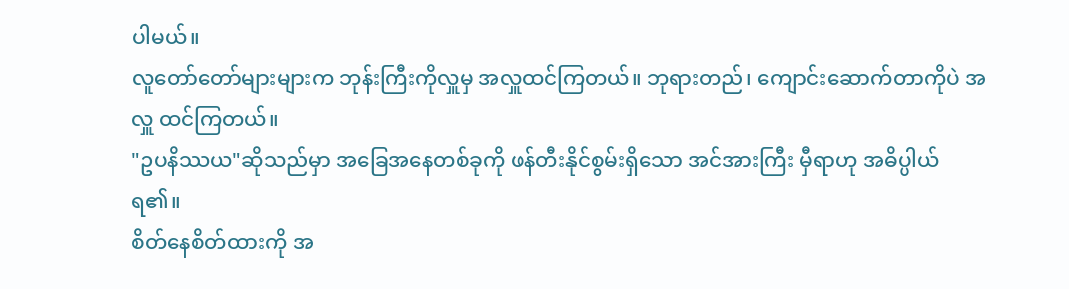ပါမယ်။
လူတော်တော်များများက ဘုန်းကြီးကိုလှူမှ အလှူထင်ကြတယ်။ ဘုရားတည်၊ ကျောင်းဆောက်တာကိုပဲ အလှူ ထင်ကြတယ်။
"ဥပနိဿယ"ဆိုသည်မှာ အခြေအနေတစ်ခုကို ဖန်တီးနိုင်စွမ်းရှိသော အင်အားကြီး မှီရာဟု အဓိပ္ပါယ် ရ၏။
စိတ်နေစိတ်ထားကို အ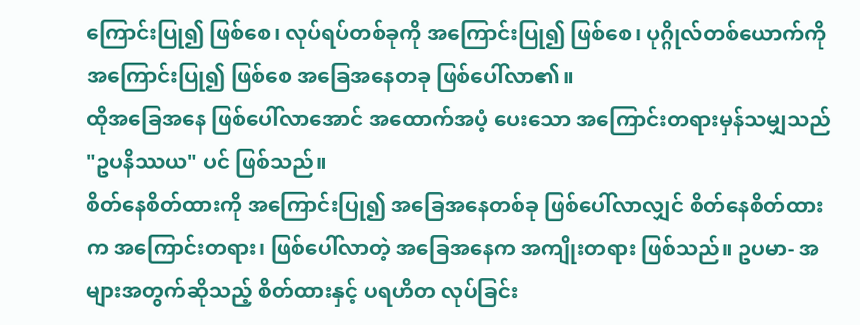ကြောင်းပြု၍ ဖြစ်စေ၊ လုပ်ရပ်တစ်ခုကို အကြောင်းပြု၍ ဖြစ်စေ၊ ပုဂ္ဂိုလ်တစ်ယောက်ကို အကြောင်းပြု၍ ဖြစ်စေ အခြေအနေတခု ဖြစ်ပေါ်လာ၏။
ထိုအခြေအနေ ဖြစ်ပေါ်လာအောင် အထောက်အပံ့ ပေးသော အကြောင်းတရားမှန်သမျှသည် "ဥပနိဿယ" ပင် ဖြစ်သည်။
စိတ်နေစိတ်ထားကို အကြောင်းပြု၍ အခြေအနေတစ်ခု ဖြစ်ပေါ်လာလျှင် စိတ်နေစိတ်ထားက အကြောင်းတရား၊ ဖြစ်ပေါ်လာတဲ့ အခြေအနေက အကျိုးတရား ဖြစ်သည်။ ဥပမာ- အများအတွက်ဆိုသည့် စိတ်ထားနှင့် ပရဟိတ လုပ်ခြင်း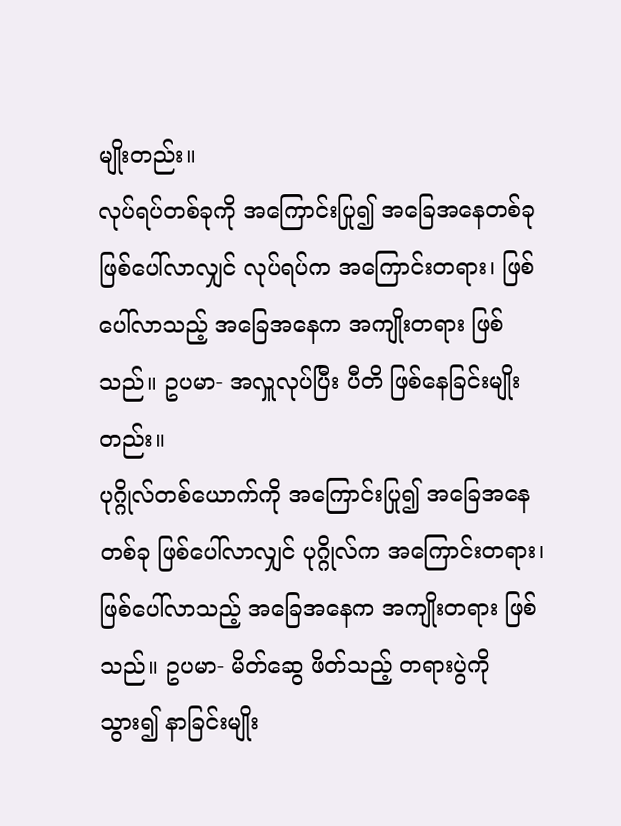မျိုးတည်း။
လုပ်ရပ်တစ်ခုကို အကြောင်းပြု၍ အခြေအနေတစ်ခု ဖြစ်ပေါ်လာလျှင် လုပ်ရပ်က အကြောင်းတရား၊ ဖြစ်ပေါ်လာသည့် အခြေအနေက အကျိုးတရား ဖြစ်သည်။ ဥပမာ- အလှူလုပ်ပြီး ပီတိ ဖြစ်နေခြင်းမျိုးတည်း။
ပုဂ္ဂိုလ်တစ်ယောက်ကို အကြောင်းပြု၍ အခြေအနေတစ်ခု ဖြစ်ပေါ်လာလျှင် ပုဂ္ဂိုလ်က အကြောင်းတရား၊ ဖြစ်ပေါ်လာသည့် အခြေအနေက အကျိုးတရား ဖြစ်သည်။ ဥပမာ- မိတ်ဆွေ ဖိတ်သည့် တရားပွဲကို သွား၍ နာခြင်းမျိုး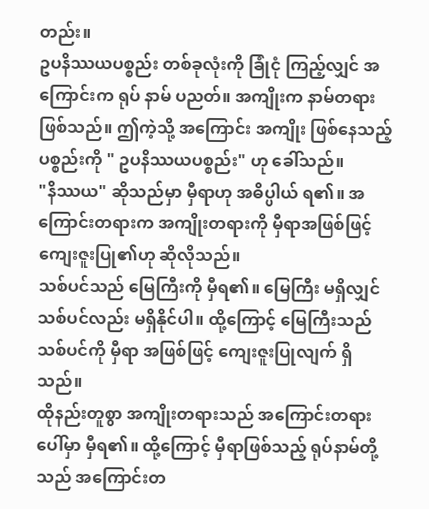တည်း။
ဥပနိဿယပစ္စည်း တစ်ခုလုံးကို ခြုံငုံ ကြည့်လျှင် အကြောင်းက ရုပ် နာမ် ပညတ်။ အကျိုးက နာမ်တရား ဖြစ်သည်။ ဤကဲ့သို့ အကြောင်း အကျိုး ဖြစ်နေသည့် ပစ္စည်းကို " ဥပနိဿယပစ္စည်း" ဟု ခေါ်သည်။
"နိဿယ" ဆိုသည်မှာ မှီရာဟု အဓိပ္ပါယ် ရ၏။ အကြောင်းတရားက အကျိုးတရားကို မှီရာအဖြစ်ဖြင့် ကျေးဇူးပြု၏ဟု ဆိုလိုသည်။
သစ်ပင်သည် မြေကြီးကို မှီရ၏။ မြေကြီး မရှိလျှင် သစ်ပင်လည်း မရှိနိုင်ပါ။ ထို့ကြောင့် မြေကြီးသည် သစ်ပင်ကို မှီရာ အဖြစ်ဖြင့် ကျေးဇူးပြုလျက် ရှိသည်။
ထိုနည်းတူစွာ အကျိုးတရားသည် အကြောင်းတရားပေါ်မှာ မှီရ၏။ ထို့ကြောင့် မှီရာဖြစ်သည့် ရုပ်နာမ်တို့သည် အကြောင်းတ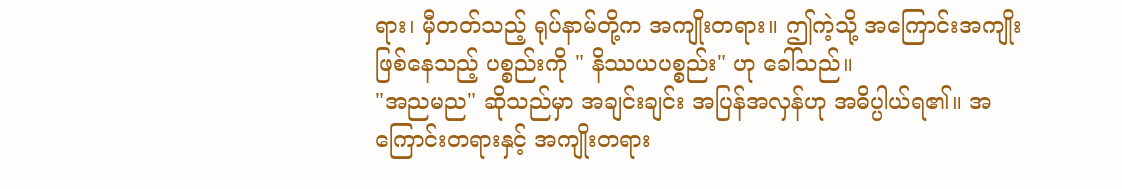ရား၊ မှီတတ်သည့် ရုပ်နာမ်တို့က အကျိုးတရား။ ဤကဲ့သို့ အကြောင်းအကျိုး ဖြစ်နေသည့် ပစ္စည်းကို " နိဿယပစ္စည်း" ဟု ခေါ်သည်။
"အညမည" ဆိုသည်မှာ အချင်းချင်း အပြန်အလှန်ဟု အဓိပ္ပါယ်ရ၏။ အကြောင်းတရားနှင့် အကျိုးတရား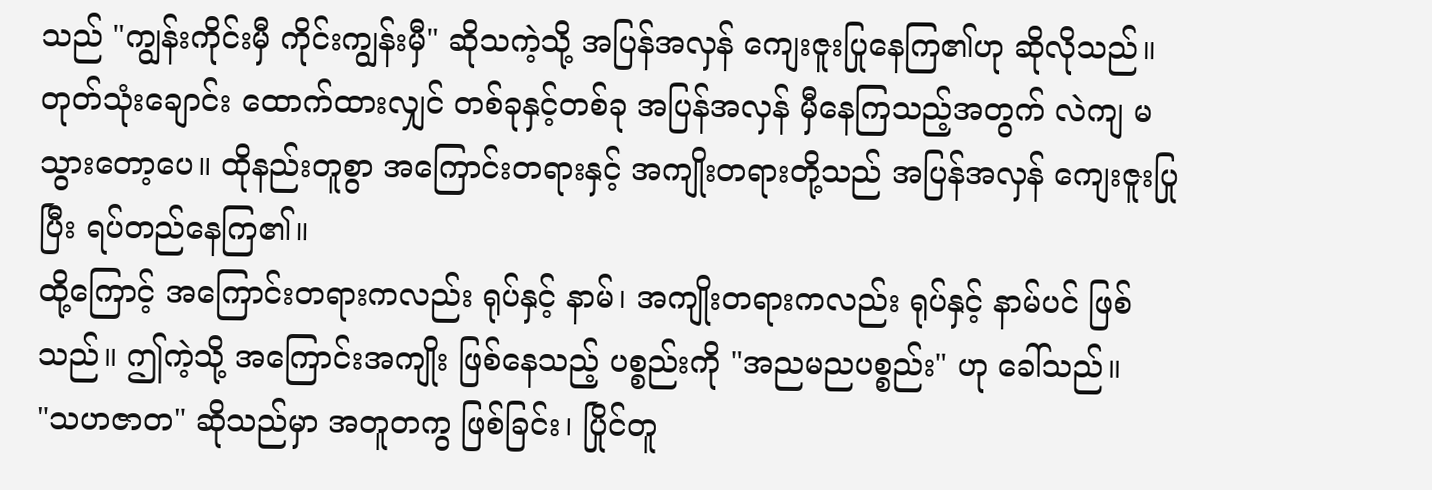သည် "ကျွန်းကိုင်းမှီ ကိုင်းကျွန်းမှီ" ဆိုသကဲ့သို့ အပြန်အလှန် ကျေးဇူးပြုနေကြ၏ဟု ဆိုလိုသည်။
တုတ်သုံးချောင်း ထောက်ထားလျှင် တစ်ခုနှင့်တစ်ခု အပြန်အလှန် မှီနေကြသည့်အတွက် လဲကျ မသွားတော့ပေ။ ထိုနည်းတူစွာ အကြောင်းတရားနှင့် အကျိုးတရားတို့သည် အပြန်အလှန် ကျေးဇူးပြုပြီး ရပ်တည်နေကြ၏။
ထို့ကြောင့် အကြောင်းတရားကလည်း ရုပ်နှင့် နာမ်၊ အကျိုးတရားကလည်း ရုပ်နှင့် နာမ်ပင် ဖြစ်သည်။ ဤကဲ့သို့ အကြောင်းအကျိုး ဖြစ်နေသည့် ပစ္စည်းကို "အညမညပစ္စည်း" ဟု ခေါ်သည်။
"သဟဇာတ" ဆိုသည်မှာ အတူတကွ ဖြစ်ခြင်း၊ ပြိုင်တူ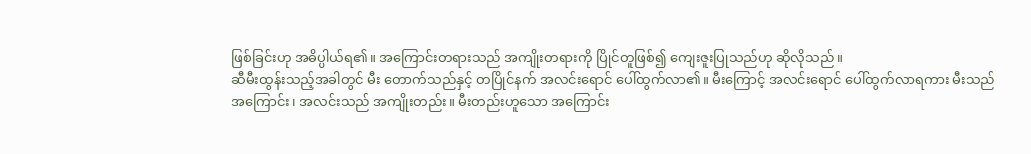ဖြစ်ခြင်းဟု အဓိပ္ပါယ်ရ၏။ အကြောင်းတရားသည် အကျိုးတရားကို ပြိုင်တူဖြစ်၍ ကျေးဇူးပြုသည်ဟု ဆိုလိုသည်။
ဆီမီးထွန်းသည့်အခါတွင် မီး တောက်သည်နှင့် တပြိုင်နက် အလင်းရောင် ပေါ်ထွက်လာ၏။ မီးကြောင့် အလင်းရောင် ပေါ်ထွက်လာရကား မီးသည် အကြောင်း၊ အလင်းသည် အကျိုးတည်း။ မီးတည်းဟူသော အကြောင်း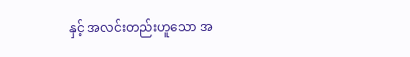နှင့် အလင်းတည်းဟူသော အ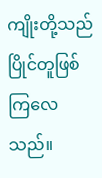ကျိုးတို့သည် ပြိုင်တူဖြစ်ကြလေသည်။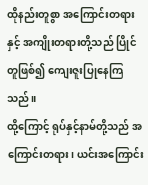ထိုနည်းတူစွာ အကြောင်းတရားနှင့် အကျိုးတရားတို့သည် ပြိုင်တူဖြစ်၍ ကျေးဇူးပြုနေကြသည်။
ထို့ကြောင့် ရုပ်နှင့်နာမ်တို့သည် အကြောင်းတရား၊ ယင်းအကြောင်း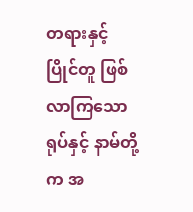တရားနှင့် ပြိုင်တူ ဖြစ်လာကြသော ရုပ်နှင့် နာမ်တို့က အ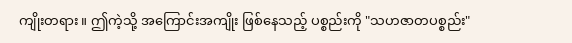ကျိုးတရား။ ဤကဲ့သို့ အကြောင်းအကျိုး ဖြစ်နေသည့် ပစ္စည်းကို "သဟဇာတပစ္စည်း"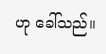ဟု ခေါ်သည်။